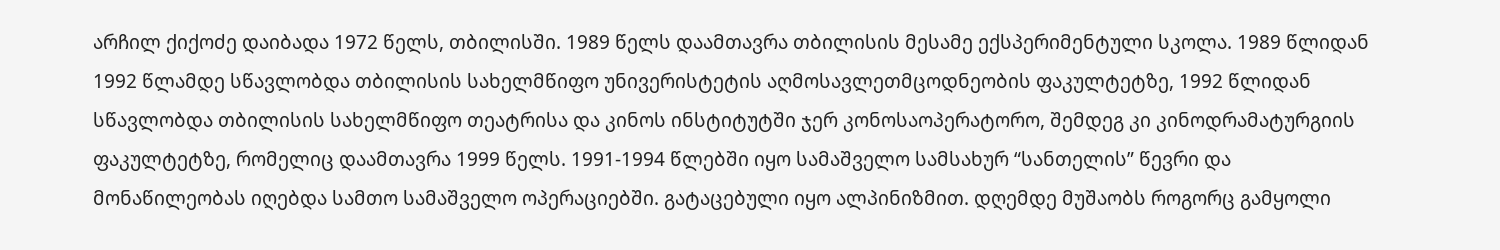არჩილ ქიქოძე დაიბადა 1972 წელს, თბილისში. 1989 წელს დაამთავრა თბილისის მესამე ექსპერიმენტული სკოლა. 1989 წლიდან 1992 წლამდე სწავლობდა თბილისის სახელმწიფო უნივერისტეტის აღმოსავლეთმცოდნეობის ფაკულტეტზე, 1992 წლიდან სწავლობდა თბილისის სახელმწიფო თეატრისა და კინოს ინსტიტუტში ჯერ კონოსაოპერატორო, შემდეგ კი კინოდრამატურგიის ფაკულტეტზე, რომელიც დაამთავრა 1999 წელს. 1991-1994 წლებში იყო სამაშველო სამსახურ “სანთელის” წევრი და მონაწილეობას იღებდა სამთო სამაშველო ოპერაციებში. გატაცებული იყო ალპინიზმით. დღემდე მუშაობს როგორც გამყოლი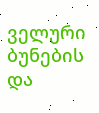ველური ბუნების და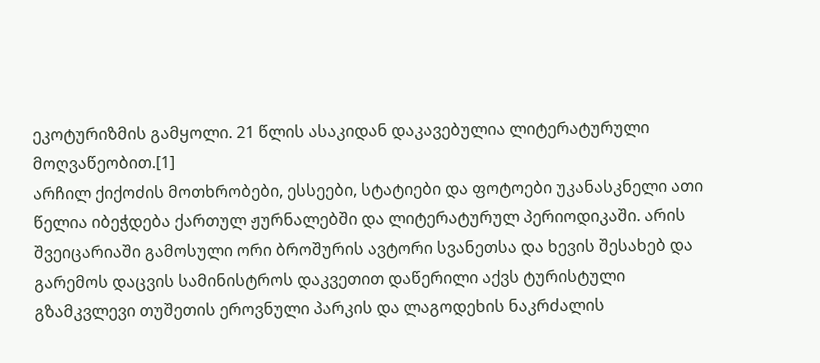ეკოტურიზმის გამყოლი. 21 წლის ასაკიდან დაკავებულია ლიტერატურული მოღვაწეობით.[1]
არჩილ ქიქოძის მოთხრობები, ესსეები, სტატიები და ფოტოები უკანასკნელი ათი წელია იბეჭდება ქართულ ჟურნალებში და ლიტერატურულ პერიოდიკაში. არის შვეიცარიაში გამოსული ორი ბროშურის ავტორი სვანეთსა და ხევის შესახებ და გარემოს დაცვის სამინისტროს დაკვეთით დაწერილი აქვს ტურისტული გზამკვლევი თუშეთის ეროვნული პარკის და ლაგოდეხის ნაკრძალის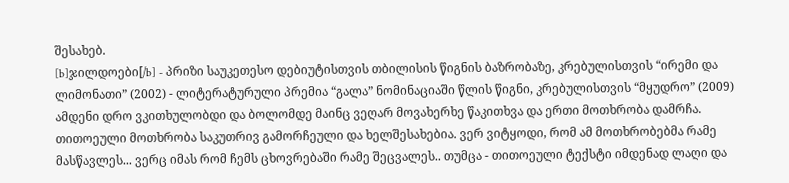შესახებ.
[b]ჯილდოები[/b] - პრიზი საუკეთესო დებიუტისთვის თბილისის წიგნის ბაზრობაზე, კრებულისთვის “ირემი და ლიმონათი” (2002) - ლიტერატურული პრემია “გალა” ნომინაციაში წლის წიგნი, კრებულისთვის “მყუდრო” (2009)
ამდენი დრო ვკითხულობდი და ბოლომდე მაინც ვეღარ მოვახერხე წაკითხვა და ერთი მოთხრობა დამრჩა. თითოეული მოთხრობა საკუთრივ გამორჩეული და ხელშესახებია. ვერ ვიტყოდი, რომ ამ მოთხრობებმა რამე მასწავლეს... ვერც იმას რომ ჩემს ცხოვრებაში რამე შეცვალეს.. თუმცა - თითოეული ტექსტი იმდენად ლაღი და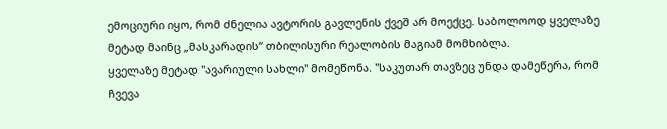ემოციური იყო, რომ ძნელია ავტორის გავლენის ქვეშ არ მოექცე. საბოლოოდ ყველაზე მეტად მაინც „მასკარადის“ თბილისური რეალობის მაგიამ მომხიბლა.
ყველაზე მეტად "ავარიული სახლი" მომეწონა. "საკუთარ თავზეც უნდა დამეწერა, რომ ჩვევა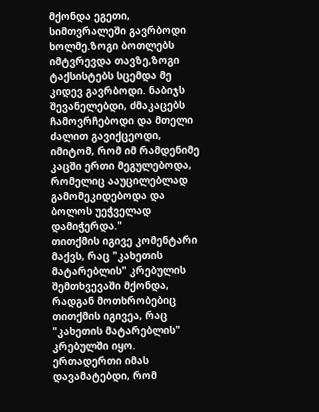მქონდა ეგეთი, სიმთვრალეში გავრბოდი ხოლმე.ზოგი ბოთლებს იმტვრევდა თავზე,ზოგი ტაქსისტებს სცემდა მე კიდევ გავრბოდი. ნაბიჯს შევანელებდი, ძმაკაცებს ჩამოვრჩებოდი და მთელი ძალით გავიქცეოდი, იმიტომ, რომ იმ რამდენიმე კაცში ერთი მეგულებოდა, რომელიც ააუცილებლად გამომეკიდებოდა და ბოლოს უეჭველად დამიჭერდა."
თითქმის იგივე კომენტარი მაქვს, რაც "კახეთის მატარებლის" კრებულის შემთხვევაში მქონდა, რადგან მოთხრობებიც თითქმის იგივეა, რაც "კახეთის მატარებლის" კრებულში იყო. ერთადერთი იმას დავამატებდი, რომ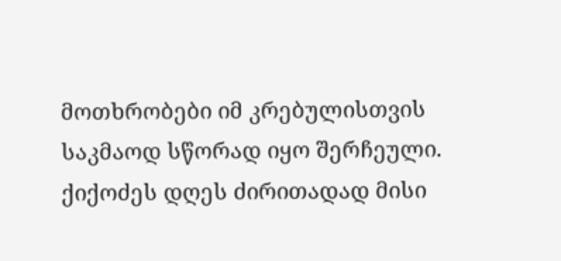მოთხრობები იმ კრებულისთვის საკმაოდ სწორად იყო შერჩეული.
ქიქოძეს დღეს ძირითადად მისი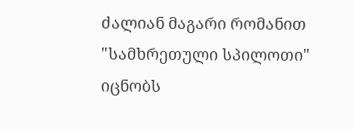ძალიან მაგარი რომანით "სამხრეთული სპილოთი" იცნობს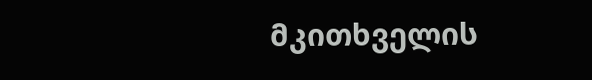მკითხველის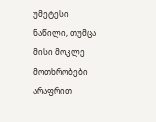უმეტესი ნაწილი, თუმცა მისი მოკლე მოთხრობები არაფრით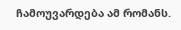ჩამოუვარდება ამ რომანს.